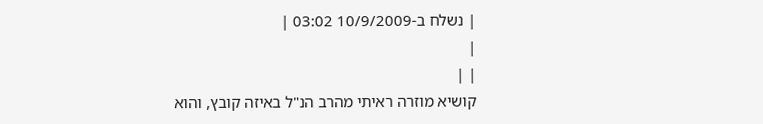| נשלח ב-10/9/2009 03:02 |
|
| |
קושיא מוזרה ראיתי מהרב הנ"ל באיזה קובץ, והוא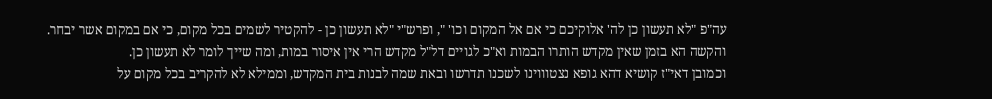עה"פ "לא תעשון כן לה' אלוקיכם כי אם אל המקום וכו' ", ופרש"י "לא תעשון כן - להקטיר לשמים בכל מקום, כי אם במקום אשר יבחר.
והקשה הא בזמן שאין מקדש הותרו הבמות וא"כ לגויים דל"ל מקדש הרי אין איסור במות, ומה שייך לומר לא תעשון כן.
וכמובן דאי"ז קושיא דהא גופא נצטוווינו לשכנו תדרשו ובאת שמה לבנות בית המקדש, וממילא לא להקריב בכל מקום על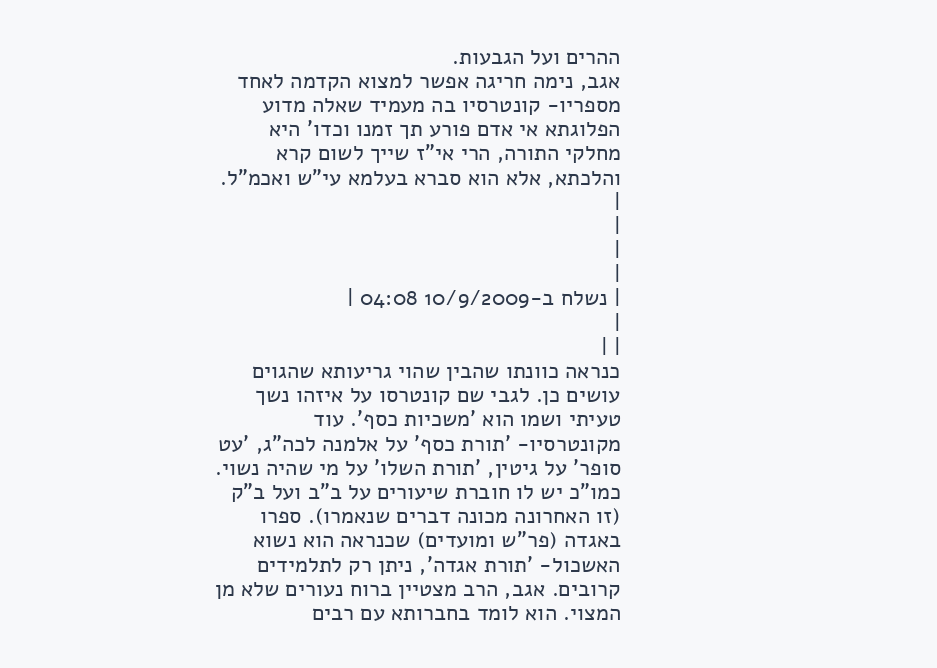ההרים ועל הגבעות.
אגב, נימה חריגה אפשר למצוא הקדמה לאחד מספריו- קונטרסיו בה מעמיד שאלה מדוע הפלוגתא אי אדם פורע תך זמנו וכדו' היא מחלקי התורה, הרי אי"ז שייך לשום קרא והלכתא, אלא הוא סברא בעלמא עי"ש ואכמ"ל.
|
|
|
|
| נשלח ב-10/9/2009 04:08 |
|
| |
כנראה כוונתו שהבין שהוי גריעותא שהגוים עושים כן. לגבי שם קונטרסו על איזהו נשך טעיתי ושמו הוא 'משכיות כסף'. עוד מקונטרסיו- 'תורת כסף' על אלמנה לכה"ג, 'עט סופר' על גיטין, 'תורת השלו' על מי שהיה נשוי. כמו"כ יש לו חוברת שיעורים על ב"ב ועל ב"ק (זו האחרונה מכונה דברים שנאמרו). ספרו באגדה (פר"ש ומועדים) שכנראה הוא נשוא האשכול- 'תורת אגדה', ניתן רק לתלמידים קרובים. אגב, הרב מצטיין ברוח נעורים שלא מן המצוי. הוא לומד בחברותא עם רבים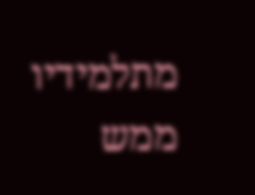מתלמידיו ממש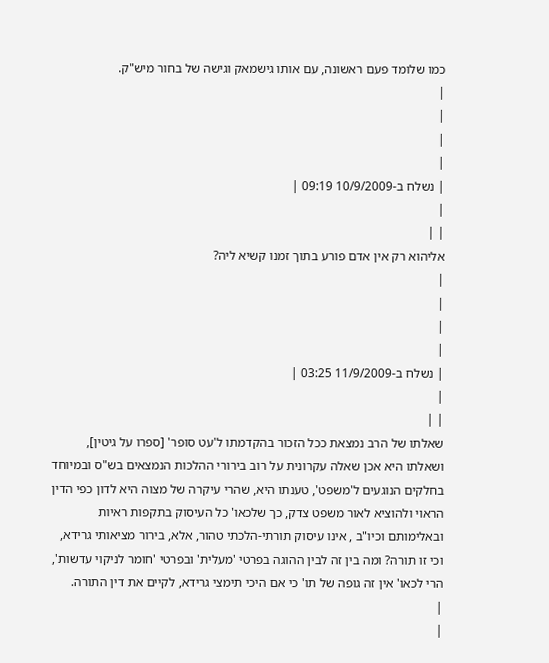כמו שלומד פעם ראשונה, עם אותו גישמאק וגישה של בחור מיש"ק.
|
|
|
|
| נשלח ב-10/9/2009 09:19 |
|
| |
אליהוא רק אין אדם פורע בתוך זמנו קשיא ליה?
|
|
|
|
| נשלח ב-11/9/2009 03:25 |
|
| |
שאלתו של הרב נמצאת ככל הזכור בהקדמתו ל'עט סופר' [ספרו על גיטין], ושאלתו היא אכן שאלה עקרונית על רוב בירורי ההלכות הנמצאים בש"ס ובמיוחד בחלקים הנוגעים ל'משפט', טענתו היא, שהרי עיקרה של מצוה היא לדון כפי הדין הראוי ולהוציא לאור משפט צדק, כך שלכאו' כל העיסוק בתקפות ראיות ובאלימותם וכיו"ב , אינו עיסוק תורתי-הלכתי טהור, אלא, בירור מציאותי גרידא, וכי זו תורה? ומה בין זה לבין ההוגה בפרטי 'מעלית' ובפרטי 'חומר לניקוי עדשות', הרי לכאו' אין זה גופה של תו' כי אם היכי תימצי גרידא, לקיים את דין התורה.
|
|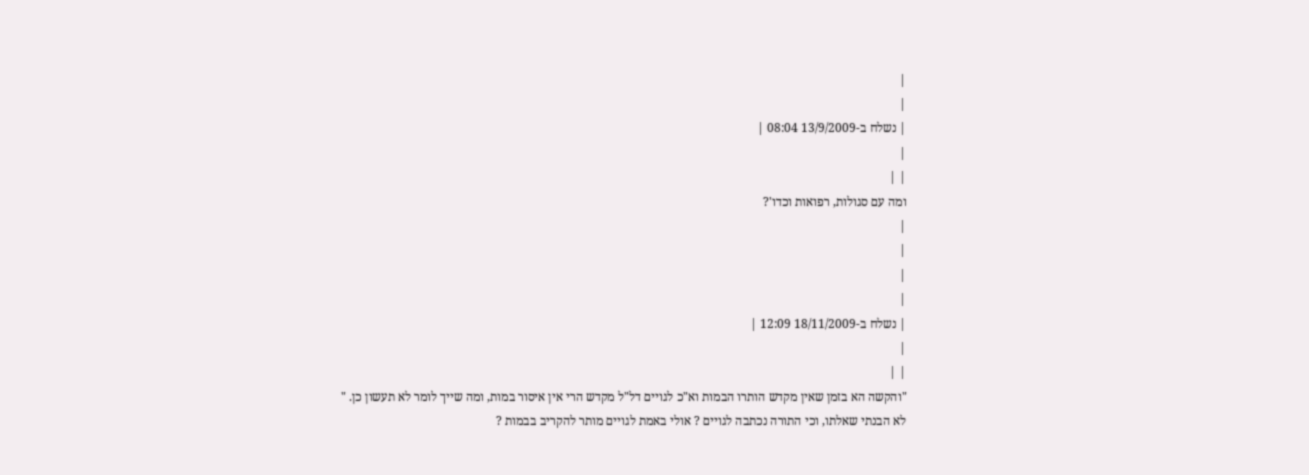|
|
| נשלח ב-13/9/2009 08:04 |
|
| |
ומה עם סגולות, רפואות וכדו'?
|
|
|
|
| נשלח ב-18/11/2009 12:09 |
|
| |
"והקשה הא בזמן שאין מקדש הותרו הבמות וא"כ לגויים דל"ל מקדש הרי אין איסור במות, ומה שייך לומר לא תעשון כן. "
לא הבנתי שאלתו, וכי התורה נכתבה לגויים ? אולי באמת לגויים מותר להקריב בבמות ?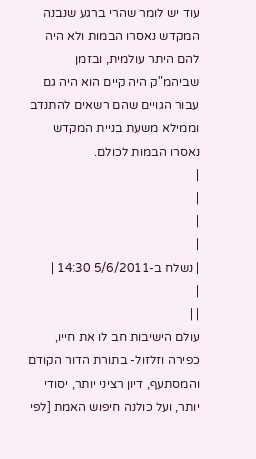עוד יש לומר שהרי ברגע שנבנה המקדש נאסרו הבמות ולא היה להם היתר עולמית, ובזמן שביהמ"ק היה קיים הוא היה גם עבור הגויים שהם רשאים להתנדב וממילא משעת בניית המקדש נאסרו הבמות לכולם.
|
|
|
|
| נשלח ב-5/6/2011 14:30 |
|
| |
עולם הישיבות חב לו את חייו, כפירה וזלזול- בתורת הדור הקודם והמסתעף, דיון רציני יותר, יסודי יותר, ועל כולנה חיפוש האמת [לפי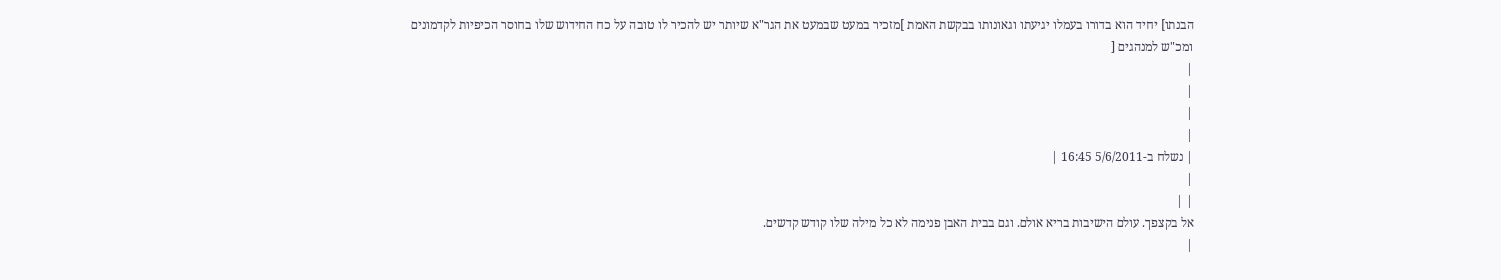הבנתו] יחיד הוא בדורו בעמלו יגיעתו וגאונותו בבקשת האמת ]מזכיר במעט שבמעט את הגר"א שיותר יש להכיר לו טובה על כח החידוש שלו בחוסר הכיפיות לקדמונים ומכ"ש למנהגים [
|
|
|
|
| נשלח ב-5/6/2011 16:45 |
|
| |
אל בקצפך. עולם הישיבות בריא אולם. וגם בבית האבן פנימה לא כל מילה שלו קודש קדשים.
|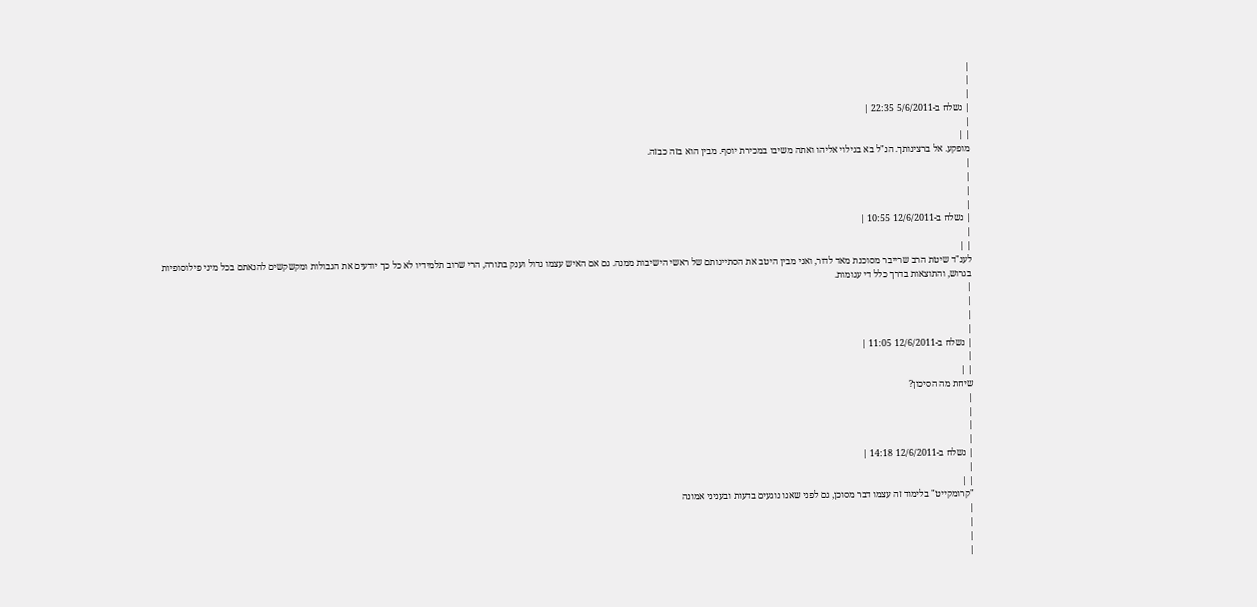|
|
|
| נשלח ב-5/6/2011 22:35 |
|
| |
מופקע. אל ברצינותך. הנ"ל בא בגילוי אליהו ואתה משיבו במכירת יוסף. מבין הוא בזה כבזה.
|
|
|
|
| נשלח ב-12/6/2011 10:55 |
|
| |
לענ"ד שיטת הרב שרייבר מסוכנת מאד לדור, ואני מבין היטב את הסתייגותם של ראשי הישיבות ממנה. גם אם האיש עצמו גדול וענק בתורה, הרי שרוב תלמידיו לא כל כך יודעים את הגבולות ומקשקשים להנאתם בכל מיני פילוסופיות בגרוש, והתוצאות בדרך כלל די עגומות.
|
|
|
|
| נשלח ב-12/6/2011 11:05 |
|
| |
שיחת מה הסיכון?
|
|
|
|
| נשלח ב-12/6/2011 14:18 |
|
| |
"קרומקייט" בלימוד זה עצמו דבר מסוכן, גם לפני שאנו נוגעים בדעות ובעניני אמונה
|
|
|
|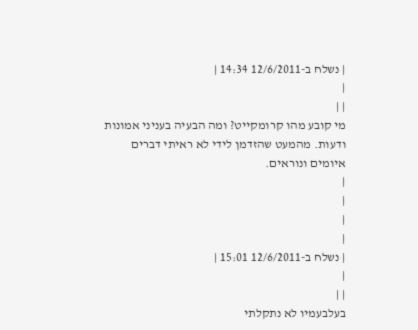| נשלח ב-12/6/2011 14:34 |
|
| |
מי קובע מהו קרומקייט? ומה הבעיה בעניני אמונות ודעות. מהמעט שהזדמן לידי לא ראיתי דברים איומים ונוראים.
|
|
|
|
| נשלח ב-12/6/2011 15:01 |
|
| |
בעלבעמיו לא נתקלתי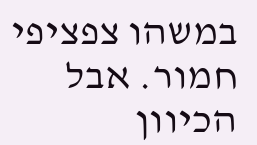במשהו צפציפי חמור. אבל הכיוון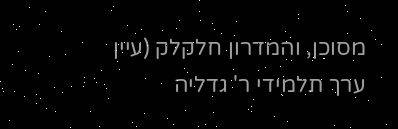מסוכן, והמדרון חלקלק (עיין ערך תלמידי ר' גדליה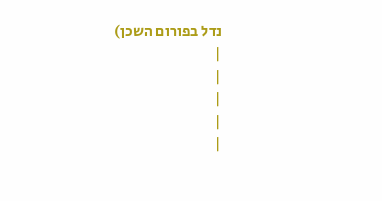נדל בפורום השכן)
|
|
|
|
|